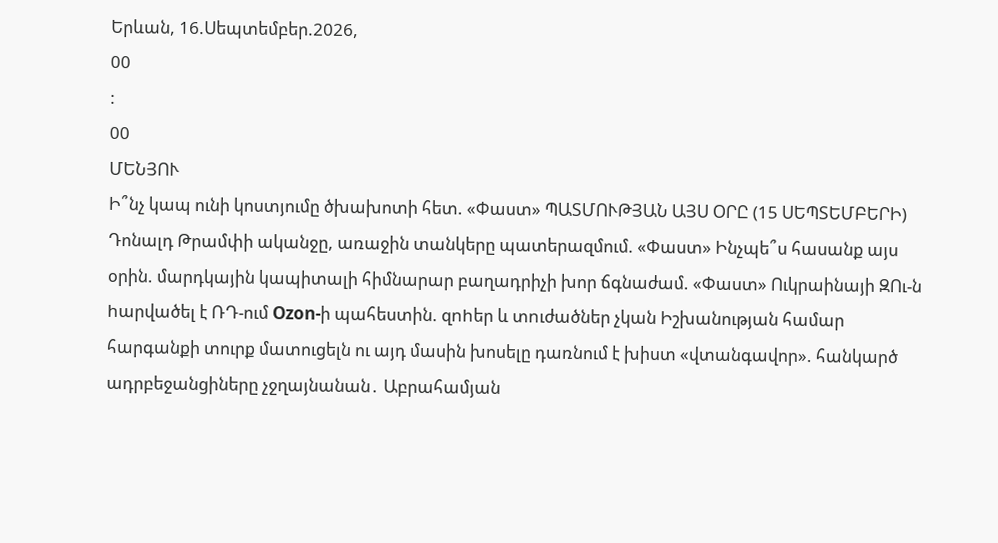Երևան, 16.Սեպտեմբեր.2026,
00
:
00
ՄԵՆՅՈՒ
Ի՞նչ կապ ունի կոստյումը ծխախոտի հետ. «Փաստ» ՊԱՏՄՈՒԹՅԱՆ ԱՅՍ ՕՐԸ (15 ՍԵՊՏԵՄԲԵՐԻ) Դոնալդ Թրամփի ականջը, առաջին տանկերը պատերազմում. «Փաստ» Ինչպե՞ս հասանք այս օրին. մարդկային կապիտալի հիմնարար բաղադրիչի խոր ճգնաժամ. «Փաստ» Ուկրաինայի ԶՈւ-ն hարվածել է ՌԴ-ում Ozon-ի պահեստին. զnhեր և տnւժածներ չկան Իշխանության համար հարգանքի տուրք մատուցելն ու այդ մասին խոսելը դառնում է խիստ «վտանգավոր». հանկարծ ադրբեջանցիները չջղայնանան․ Աբրահամյան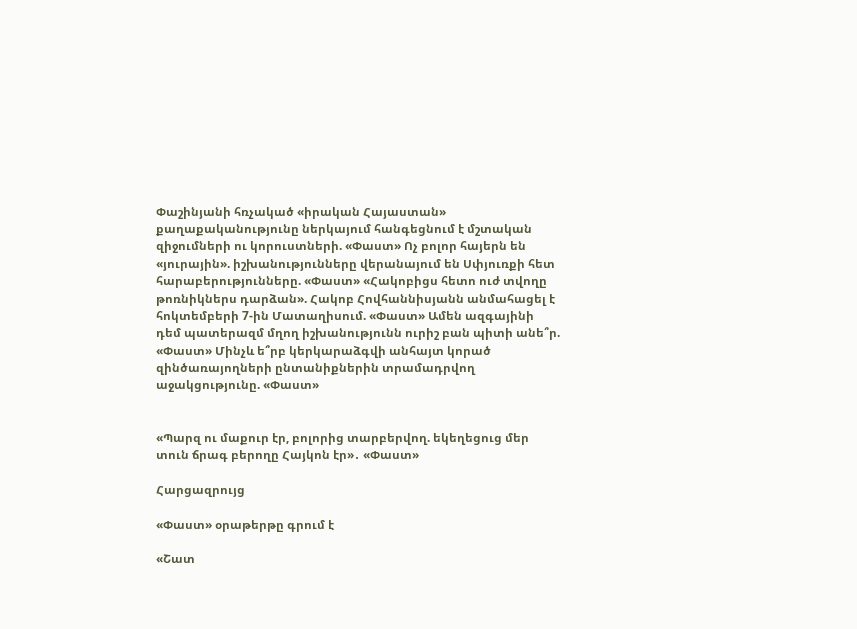Փաշինյանի հռչակած «իրական Հայաստան» քաղաքականությունը ներկայում հանգեցնում է մշտական զիջումների ու կորուստների. «Փաստ» Ոչ բոլոր հայերն են «յուրային». իշխանությունները վերանայում են Սփյուռքի հետ հարաբերությունները. «Փաստ» «Հակոբիցս հետո ուժ տվողը թոռնիկներս դարձան». Հակոբ Հովհաննիսյանն անմահացել է հոկտեմբերի 7-ին Մատաղիսում. «Փաստ» Ամեն ազգայինի դեմ պատերազմ մղող իշխանությունն ուրիշ բան պիտի անե՞ր. «Փաստ» Մինչև ե՞րբ կերկարաձգվի անհայտ կորած զինծառայողների ընտանիքներին տրամադրվող աջակցությունը. «Փաստ»


«Պարզ ու մաքուր էր, բոլորից տարբերվող. եկեղեցուց մեր տուն ճրագ բերողը Հայկոն էր»․ «Փաստ»

Հարցազրույց

«Փաստ» օրաթերթը գրում է

«Շատ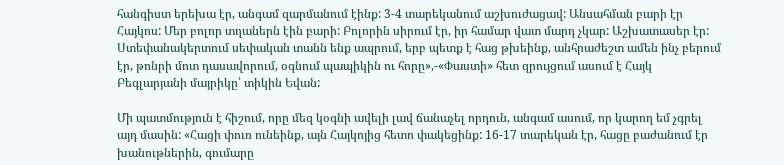հանգիստ երեխա էր, անգամ զարմանում էինք: 3-4 տարեկանում աշխուժացավ: Անսահման բարի էր Հայկոս: Մեր բոլոր տղաներն էին բարի: Բոլորին սիրում էր, իր համար վատ մարդ չկար: Աշխատասեր էր: Ստեփանակերտում սեփական տանն ենք ապրում, երբ պետք է հաց թխեինք, անհրաժեշտ ամեն ինչ բերում էր, թոնրի մոտ դասավորում, օգնում պապիկին ու հորը»,-«Փաստի» հետ զրույցում ասում է Հայկ Բեգլարյանի մայրիկը՝ տիկին Եվան:

Մի պատմություն է հիշում, որը մեզ կօգնի ավելի լավ ճանաչել որդուն, անգամ ասում, որ կարող եմ չգրել այդ մասին: «Հացի փուռ ունեինք, այն Հայկոյից հետո փակեցինք: 16-17 տարեկան էր, հացը բաժանում էր խանութներին, գումարը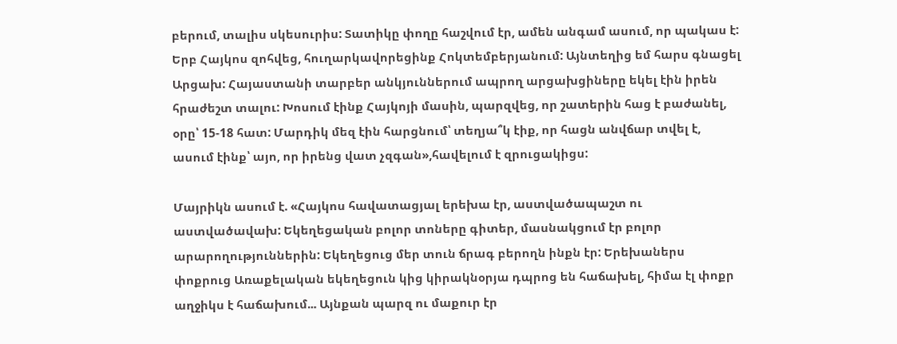բերում, տալիս սկեսուրիս: Տատիկը փողը հաշվում էր, ամեն անգամ ասում, որ պակաս է: Երբ Հայկոս զոհվեց, հուղարկավորեցինք Հոկտեմբերյանում: Այնտեղից եմ հարս գնացել Արցախ: Հայաստանի տարբեր անկյուններում ապրող արցախցիները եկել էին իրեն հրաժեշտ տալու: Խոսում էինք Հայկոյի մասին, պարզվեց, որ շատերին հաց է բաժանել, օրը՝ 15-18 հատ: Մարդիկ մեզ էին հարցնում՝ տեղյա՞կ էիք, որ հացն անվճար տվել է, ասում էինք՝ այո, որ իրենց վատ չզգան»,հավելում է զրուցակիցս:

Մայրիկն ասում է. «Հայկոս հավատացյալ երեխա էր, աստվածապաշտ ու աստվածավախ: Եկեղեցական բոլոր տոները գիտեր, մասնակցում էր բոլոր արարողություններին: Եկեղեցուց մեր տուն ճրագ բերողն ինքն էր: Երեխաներս փոքրուց Առաքելական եկեղեցուն կից կիրակնօրյա դպրոց են հաճախել, հիմա էլ փոքր աղջիկս է հաճախում... Այնքան պարզ ու մաքուր էր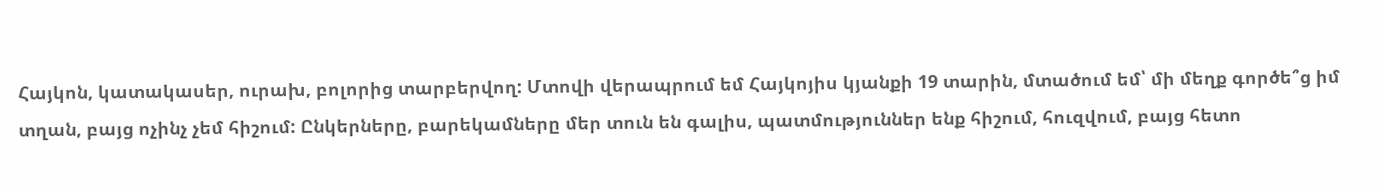Հայկոն, կատակասեր, ուրախ, բոլորից տարբերվող: Մտովի վերապրում եմ Հայկոյիս կյանքի 19 տարին, մտածում եմ՝ մի մեղք գործե՞ց իմ տղան, բայց ոչինչ չեմ հիշում: Ընկերները, բարեկամները մեր տուն են գալիս, պատմություններ ենք հիշում, հուզվում, բայց հետո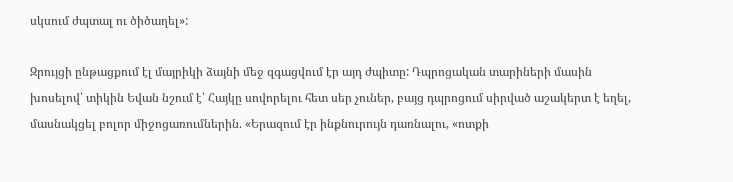սկսում ժպտալ ու ծիծաղել»:

Զրույցի ընթացքում էլ մայրիկի ձայնի մեջ զգացվում էր այդ ժպիտը: Դպրոցական տարիների մասին խոսելով՝ տիկին Եվան նշում է՝ Հայկը սովորելու հետ սեր չուներ, բայց դպրոցում սիրված աշակերտ է եղել, մասնակցել բոլոր միջոցառումներին. «Երազում էր ինքնուրույն դառնալու, «ոտքի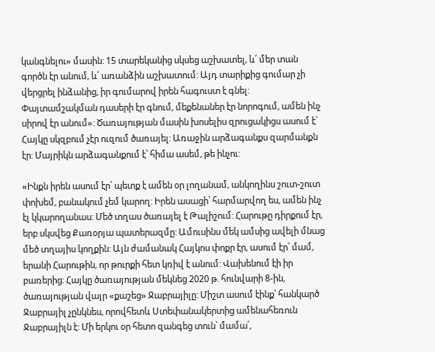կանգնելու» մասին: 15 տարեկանից սկսեց աշխատել, և՛ մեր տան գործն էր անում, և՛ առանձին աշխատում: Այդ տարիքից գումար չի վերցրել ինձանից, իր գումարով իրեն հագուստ է գնել: Փայտամշակման դասերի էր գնում, մեքենաներ էր նորոգում, ամեն ինչ սիրով էր անում»: Ծառայության մասին խոսելիս զրուցակիցս ասում է՝ Հայկը սկզբում չէր ուզում ծառայել: Առաջին արձագանքս զարմանքն էր: Մայրիկն արձագանքում է՝ հիմա ասեմ, թե ինչու:

«Ինքն իրեն ասում էր՝ պետք է ամեն օր լողանամ, անկողինս շուտ-շուտ փոխեմ, բանակում չեմ կարող: Իրեն ասացի՝ հարմարվող ես, ամեն ինչ էլ կկարողանաս: Մեծ տղաս ծառայել է Թալիշում: Հարութը դիրքում էր, երբ սկսվեց Քառօրյա պատերազմը: Ամուսինս մեկ ամսից ավելի մնաց մեծ տղայիս կողքին: Այն ժամանակ Հայկոս փոքր էր, ասում էր՝ մամ, երանի Հարութին, որ թուրքի հետ կռիվ է անում: Վախենում էի իր բառերից: Հայկը ծառայության մեկնեց 2020 թ. հունվարի 8-ին, ծառայության վայր «քաշեց» Ջաբրայիլը: Միշտ ասում էինք՝ հանկարծ Ջաբրայիլ չընկնես, որովհետև Ստեփանակերտից ամենահեռուն Ջաբրայիլն է: Մի երկու օր հետո զանգեց տուն՝ մամա՛,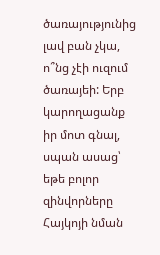ծառայությունից լավ բան չկա, ո՞նց չէի ուզում ծառայեի: Երբ կարողացանք իր մոտ գնալ, սպան ասաց՝ եթե բոլոր զինվորները Հայկոյի նման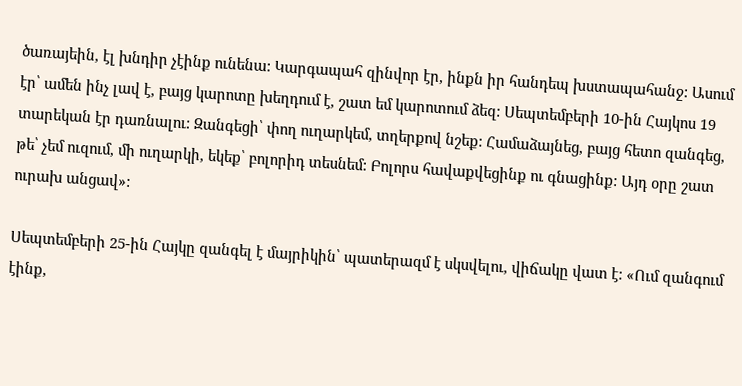ծառայեին, էլ խնդիր չէինք ունենա: Կարգապահ զինվոր էր, ինքն իր հանդեպ խստապահանջ: Ասում էր՝ ամեն ինչ լավ է, բայց կարոտը խեղդում է, շատ եմ կարոտում ձեզ: Սեպտեմբերի 10-ին Հայկոս 19 տարեկան էր դառնալու: Զանգեցի՝ փող ուղարկեմ, տղերքով նշեք: Համաձայնեց, բայց հետո զանգեց, թե՝ չեմ ուզում, մի ուղարկի, եկեք՝ բոլորիդ տեսնեմ: Բոլորս հավաքվեցինք ու գնացինք: Այդ օրը շատ ուրախ անցավ»:

Սեպտեմբերի 25-ին Հայկը զանգել է մայրիկին՝ պատերազմ է սկսվելու, վիճակը վատ է: «Ում զանգում էինք,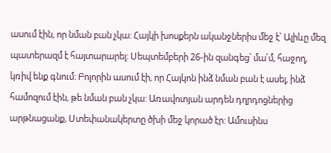ասում էին, որ նման բան չկա: Հայկի խոսքերն ականջներիս մեջ է՝ Ալիևը մեզ պատերազմ է հայտարարել: Սեպտեմբերի 26-ին զանգեց՝ մա՛մ, հաջող, կռիվ ենք գնում: Բոլորին ասում էի, որ Հայկոն ինձ նման բան է ասել, ինձ համոզում էին, թե նման բան չկա: Առավոտյան արդեն դղրդոցներից արթնացանք, Ստեփանակերտը ծխի մեջ կորած էր: Ամուսինս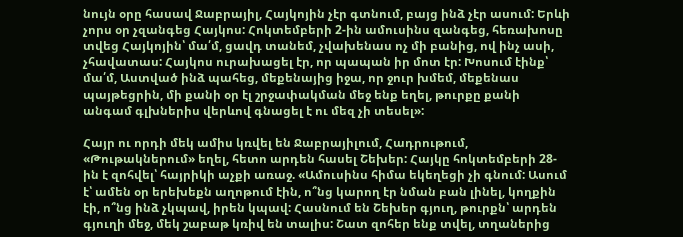նույն օրը հասավ Ջաբրայիլ, Հայկոյին չէր գտնում, բայց ինձ չէր ասում: Երևի չորս օր չզանգեց Հայկոս: Հոկտեմբերի 2-ին ամուսինս զանգեց, հեռախոսը տվեց Հայկոյին՝ մա՛մ, ցավդ տանեմ, չվախենաս ոչ մի բանից, ով ինչ ասի, չհավատաս: Հայկոս ուրախացել էր, որ պապան իր մոտ էր: Խոսում էինք՝ մա՛մ, Աստված ինձ պահեց, մեքենայից իջա, որ ջուր խմեմ, մեքենաս պայթեցրին, մի քանի օր էլ շրջափակման մեջ ենք եղել, թուրքը քանի անգամ գլխներիս վերևով գնացել է ու մեզ չի տեսել»:

Հայր ու որդի մեկ ամիս կռվել են Ջաբրայիլում, Հադրութում, «Թութակներում» եղել, հետո արդեն հասել Շեխեր: Հայկը հոկտեմբերի 28-ին է զոհվել՝ հայրիկի աչքի առաջ. «Ամուսինս հիմա եկեղեցի չի գնում: Ասում է՝ ամեն օր երեխեքն աղոթում էին, ո՞նց կարող էր նման բան լինել, կողքին էի, ո՞նց ինձ չկպավ, իրեն կպավ: Հասնում են Շեխեր գյուղ, թուրքն՝ արդեն գյուղի մեջ, մեկ շաբաթ կռիվ են տալիս: Շատ զոհեր ենք տվել, տղաներից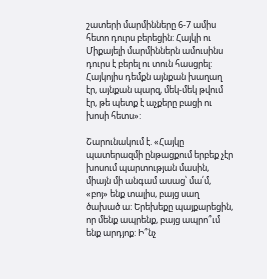շատերի մարմինները 6-7 ամիս հետո դուրս բերեցին: Հայկի ու Միքայելի մարմիններն ամուսինս դուրս է բերել ու տուն հասցրել: Հայկոյիս դեմքն այնքան խաղաղ էր, այնքան պարզ, մեկ-մեկ թվում էր, թե պետք է աչքերը բացի ու խոսի հետս»:

Շարունակում է. «Հայկը պատերազմի ընթացքում երբեք չէր խոսում պարտության մասին, միայն մի անգամ ասաց՝ մա՛մ, «բոյ» ենք տալիս, բայց սաղ ծախած ա: Երեխեքը պայքարեցին, որ մենք ապրենք, բայց ապրո՞ւմ ենք արդյոք: Ի՞նչ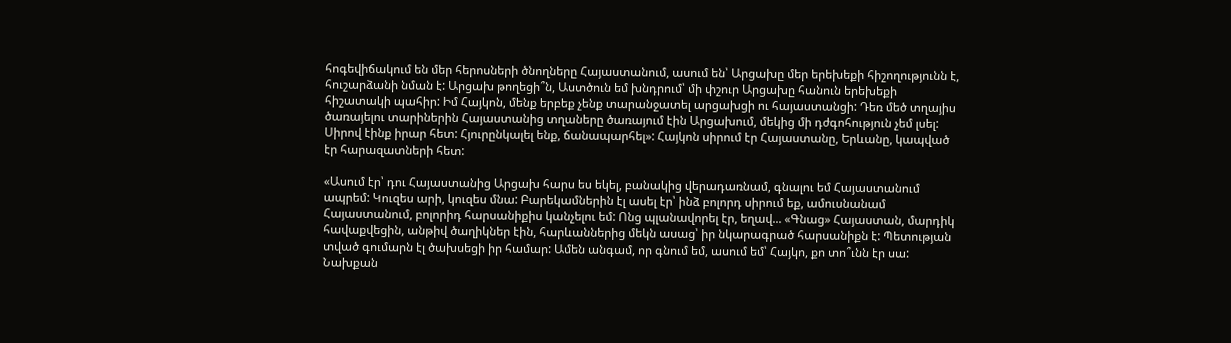հոգեվիճակում են մեր հերոսների ծնողները Հայաստանում, ասում են՝ Արցախը մեր երեխեքի հիշողությունն է, հուշարձանի նման է: Արցախ թողեցի՞ն, Աստծուն եմ խնդրում՝ մի փշուր Արցախը հանուն երեխեքի հիշատակի պահիր: Իմ Հայկոն, մենք երբեք չենք տարանջատել արցախցի ու հայաստանցի: Դեռ մեծ տղայիս ծառայելու տարիներին Հայաստանից տղաները ծառայում էին Արցախում, մեկից մի դժգոհություն չեմ լսել: Սիրով էինք իրար հետ: Հյուրընկալել ենք, ճանապարհել»: Հայկոն սիրում էր Հայաստանը, Երևանը, կապված էր հարազատների հետ:

«Ասում էր՝ դու Հայաստանից Արցախ հարս ես եկել, բանակից վերադառնամ, գնալու եմ Հայաստանում ապրեմ: Կուզես արի, կուզես մնա: Բարեկամներին էլ ասել էր՝ ինձ բոլորդ սիրում եք, ամուսնանամ Հայաստանում, բոլորիդ հարսանիքիս կանչելու եմ: Ոնց պլանավորել էր, եղավ... «Գնաց» Հայաստան, մարդիկ հավաքվեցին, անթիվ ծաղիկներ էին, հարևաններից մեկն ասաց՝ իր նկարագրած հարսանիքն է: Պետության տված գումարն էլ ծախսեցի իր համար: Ամեն անգամ, որ գնում եմ, ասում եմ՝ Հայկո, քո տո՞ւնն էր սա: Նախքան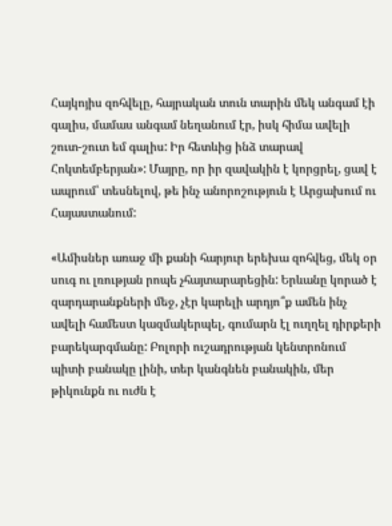Հայկոյիս զոհվելը, հայրական տուն տարին մեկ անգամ էի գալիս, մամաս անգամ նեղանում էր, իսկ հիմա ավելի շուտ-շուտ եմ գալիս: Իր հետևից ինձ տարավ Հոկտեմբերյան»: Մայրը, որ իր զավակին է կորցրել, ցավ է ապրում՝ տեսնելով, թե ինչ անորոշություն է Արցախում ու Հայաստանում:

«Ամիսներ առաջ մի քանի հարյուր երեխա զոհվեց, մեկ օր սուգ ու լռության րոպե չհայտարարեցին: Երևանը կորած է զարդարանքների մեջ, չէր կարելի արդյո՞ք ամեն ինչ ավելի համեստ կազմակերպել, գումարն էլ ուղղել դիրքերի բարեկարգմանը: Բոլորի ուշադրության կենտրոնում պիտի բանակը լինի, տեր կանգնեն բանակին, մեր թիկունքն ու ուժն է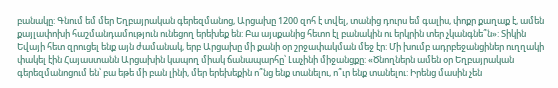բանակը: Գնում եմ մեր Եղբայրական գերեզմանոց, Արցախը 1200 զոհ է տվել, տանից դուրս եմ գալիս, փոքր քաղաք է, ամեն քայլափոխի հաշմանդամություն ունեցող երեխեք են: Բա այսքանից հետո էլ բանակին ու երկրին տեր չկանգնե՞ն»: Տիկին Եվայի հետ զրուցել ենք այն ժամանակ, երբ Արցախը մի քանի օր շրջափակման մեջ էր: Մի խումբ ադրբեջանցիներ ուղղակի փակել էին Հայաստանն Արցախին կապող միակ ճանապարհը՝ Լաչինի միջանցքը: «Ծնողներն ամեն օր Եղբայրական գերեզմանոցում են՝ բա եթե մի բան լինի, մեր երեխեքին ո՞նց ենք տանելու, ո՞ւր ենք տանելու: Իրենց մասին չեն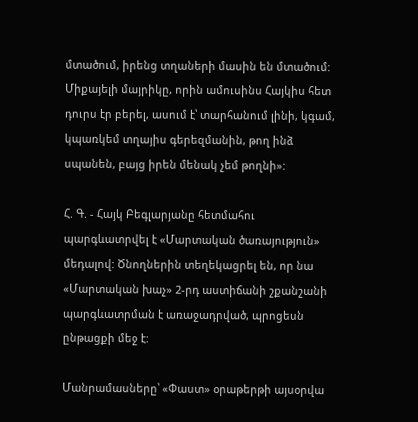մտածում, իրենց տղաների մասին են մտածում: Միքայելի մայրիկը, որին ամուսինս Հայկիս հետ դուրս էր բերել, ասում է՝ տարհանում լինի, կգամ, կպառկեմ տղայիս գերեզմանին, թող ինձ սպանեն, բայց իրեն մենակ չեմ թողնի»:

Հ. Գ. - Հայկ Բեգլարյանը հետմահու պարգևատրվել է «Մարտական ծառայություն» մեդալով: Ծնողներին տեղեկացրել են, որ նա «Մարտական խաչ» 2-րդ աստիճանի շքանշանի պարգևատրման է առաջադրված, պրոցեսն ընթացքի մեջ է:

Մանրամասները՝ «Փաստ» օրաթերթի այսօրվա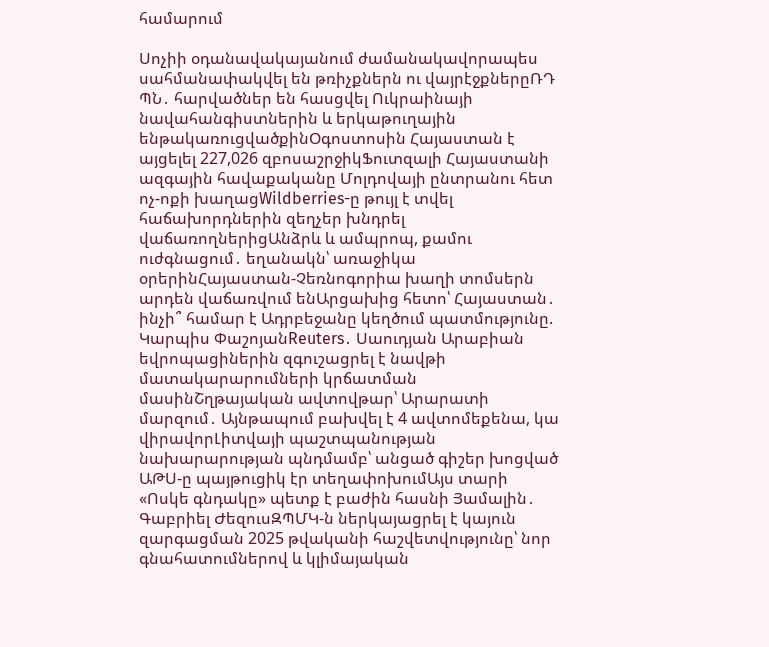համարում

Սոչիի օդանավակայանում ժամանակավորապես սահմանափակվել են թռիչքներն ու վայրէջքներըՌԴ ՊՆ․ հարվածներ են հասցվել Ուկրաինայի նավահանգիստներին և երկաթուղային ենթակառուցվածքինՕգոստոսին Հայաստան է այցելել 227,026 զբոսաշրջիկՖուտզալի Հայաստանի ազգային հավաքականը Մոլդովայի ընտրանու հետ ոչ-ոքի խաղացWildberries-ը թույլ է տվել հաճախորդներին զեղչեր խնդրել վաճառողներիցԱնձրև և ամպրոպ, քամու ուժգնացում․ եղանակն՝ առաջիկա օրերինՀայաստան-Չեռնոգորիա խաղի տոմսերն արդեն վաճառվում ենԱրցախից հետո՝ Հայաստան․ ինչի՞ համար է Ադրբեջանը կեղծում պատմությունը. Կարպիս ՓաշոյանReuters․ Սաուդյան Արաբիան եվրոպացիներին զգուշացրել է նավթի մատակարարումների կրճատման մասինՇղթայական ավտովթար՝ Արարատի մարզում․ Այնթապում բախվել է 4 ավտոմեքենա, կա վիրավորԼիտվայի պաշտպանության նախարարության պնդմամբ՝ անցած գիշեր խոցված ԱԹՍ-ը պայթուցիկ էր տեղափոխումԱյս տարի «Ոսկե գնդակը» պետք է բաժին հասնի Յամալին․ Գաբրիել ԺեզուսԶՊՄԿ-ն ներկայացրել է կայուն զարգացման 2025 թվականի հաշվետվությունը՝ նոր գնահատումներով և կլիմայական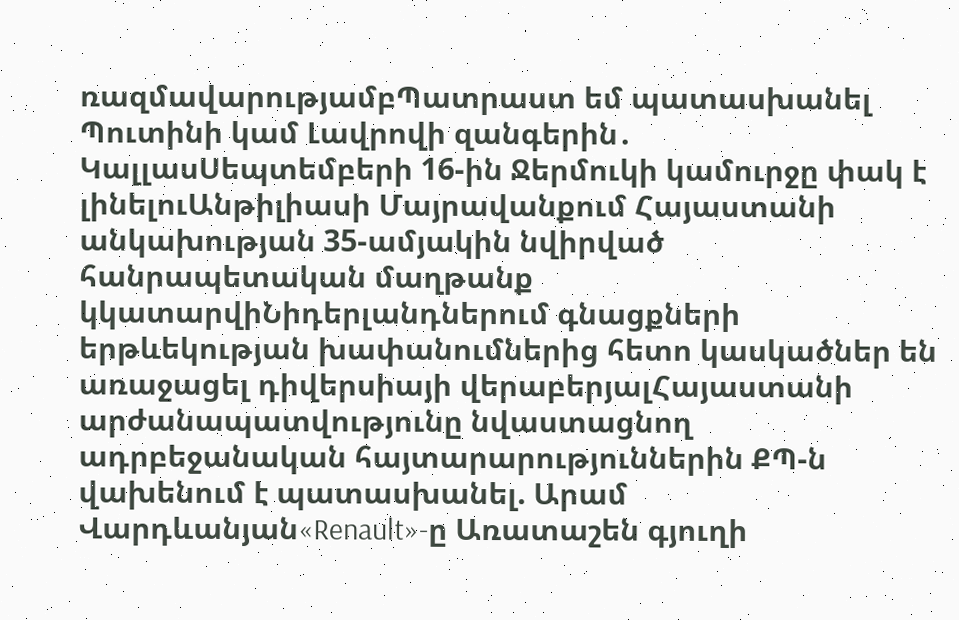ռազմավարությամբՊատրաստ եմ պատասխանել Պուտինի կամ Լավրովի զանգերին․ ԿալլասՍեպտեմբերի 16-ին Ջերմուկի կամուրջը փակ է լինելուԱնթիլիասի Մայրավանքում Հայաստանի անկախության 35-ամյակին նվիրված հանրապետական մաղթանք կկատարվիՆիդերլանդներում գնացքների երթևեկության խափանումներից հետո կասկածներ են առաջացել դիվերսիայի վերաբերյալՀայաստանի արժանապատվությունը նվաստացնող ադրբեջանական հայտարարություններին ՔՊ-ն վախենում է պատասխանել. Արամ Վարդևանյան«Renault»-ը Առատաշեն գյուղի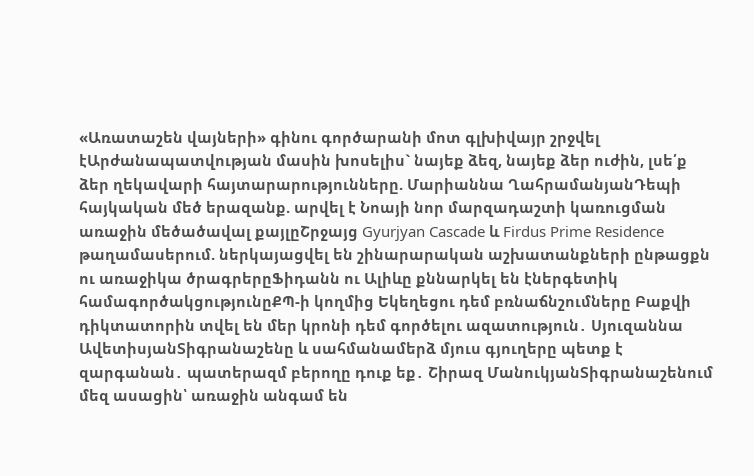«Առատաշեն վայների» գինու գործարանի մոտ գլխիվայր շրջվել էԱրժանապատվության մասին խոսելիս` նայեք ձեզ, նայեք ձեր ուժին, լսե՛ք ձեր ղեկավարի հայտարարությունները. Մարիաննա ՂահրամանյանԴեպի հայկական մեծ երազանք. արվել է Նոայի նոր մարզադաշտի կառուցման առաջին մեծածավալ քայլըՇրջայց Gyurjyan Cascade և Firdus Prime Residence թաղամասերում. ներկայացվել են շինարարական աշխատանքների ընթացքն ու առաջիկա ծրագրերըՖիդանն ու Ալիևը քննարկել են էներգետիկ համագործակցությունըՔՊ-ի կողմից Եկեղեցու դեմ բռնաճնշումները Բաքվի դիկտատորին տվել են մեր կրոնի դեմ գործելու ազատություն․ Սյուզաննա ԱվետիսյանՏիգրանաշենը և սահմանամերձ մյուս գյուղերը պետք է զարգանան․ պատերազմ բերողը դուք եք․ Շիրազ ՄանուկյանՏիգրանաշենում մեզ ասացին՝ առաջին անգամ են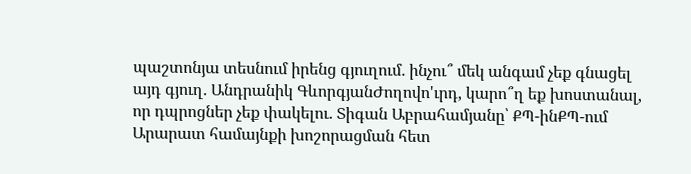պաշտոնյա տեսնում իրենց գյուղում․ ինչու՞ մեկ անգամ չեք գնացել այդ գյուղ․ Անդրանիկ ԳևորգյանԺողովո'ւրդ, կարո՞ղ եք խոստանալ, որ դպրոցներ չեք փակելու․ Տիգան Աբրահամյանը՝ ՔՊ-ինՔՊ-ում Արարատ համայնքի խոշորացման հետ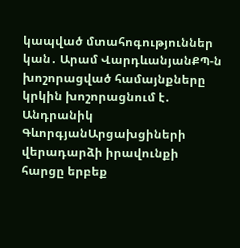կապված մտահոգություններ կան․ Արամ ՎարդևանյանՔՊ-ն խոշորացված համայնքները կրկին խոշորացնում է․ Անդրանիկ ԳևորգյանԱրցախցիների վերադարձի իրավունքի հարցը երբեք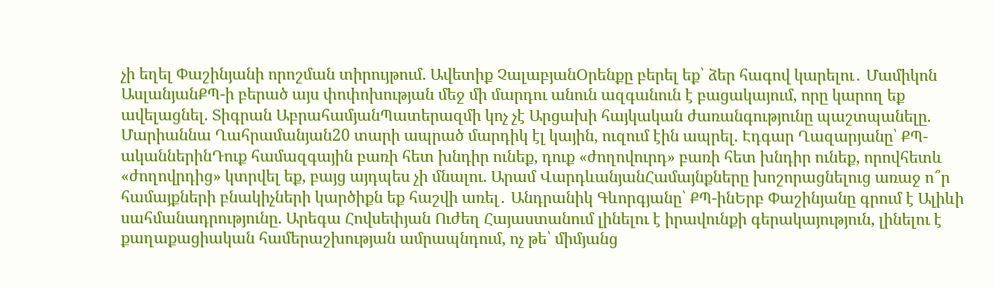չի եղել Փաշինյանի որոշման տիրույթում. Ավետիք ՉալաբյանՕրենքը բերել եք՝ ձեր հագով կարելու․ Մամիկոն ԱսլանյանՔՊ-ի բերած այս փոփոխության մեջ մի մարդու անուն ազգանուն է բացակայում, որը կարող եք ավելացնել. Տիգրան ԱբրահամյանՊատերազմի կոչ չէ Արցախի հայկական ժառանգությունը պաշտպանելը. Մարիաննա Ղահրամանյան20 տարի ապրած մարդիկ էլ կային, ուզում էին ապրել. Էդգար Ղազարյանը՝ ՔՊ-ականներինԴուք համազգային բառի հետ խնդիր ունեք, դուք «ժողովուրդ» բառի հետ խնդիր ունեք, որովհետև «ժողովրդից» կտրվել եք, բայց այդպես չի մնալու. Արամ ՎարդևանյանՀամայնքները խոշորացնելուց առաջ ո՞ր համայքների բնակիչների կարծիքն եք հաշվի առել․ Անդրանիկ Գևորգյանը՝ ՔՊ-ինԵրբ Փաշինյանը գրում է Ալիևի սահմանադրությունը. Արեգա Հովսեփյան Ուժեղ Հայաստանում լինելու է իրավունքի գերակայություն, լինելու է քաղաքացիական համերաշխության ամրապնդում, ոչ թե՝ միմյանց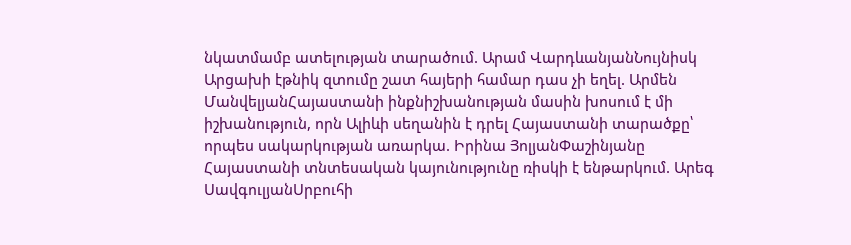նկատմամբ ատելության տարածում. Արամ ՎարդևանյանՆույնիսկ Արցախի էթնիկ զտումը շատ հայերի համար դաս չի եղել. Արմեն ՄանվելյանՀայաստանի ինքնիշխանության մասին խոսում է մի իշխանություն, որն Ալիևի սեղանին է դրել Հայաստանի տարածքը՝ որպես սակարկության առարկա. Իրինա ՅոլյանՓաշինյանը Հայաստանի տնտեսական կայունությունը ռիսկի է ենթարկում. Արեգ ՍավգուլյանՍրբուհի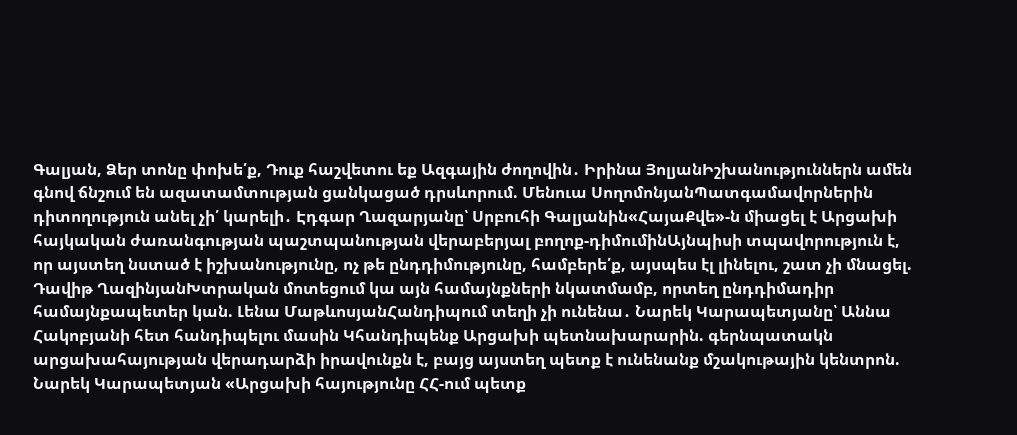Գալյան, Ձեր տոնը փոխե՛ք, Դուք հաշվետու եք Ազգային ժողովին․ Իրինա ՅոլյանԻշխանություններն ամեն գնով ճնշում են ազատամտության ցանկացած դրսևորում. Մենուա ՍողոմոնյանՊատգամավորներին դիտողություն անել չի՛ կարելի․ Էդգար Ղազարյանը՝ Սրբուհի Գալյանին«ՀայաՔվե»-ն միացել է Արցախի հայկական ժառանգության պաշտպանության վերաբերյալ բողոք-դիմումինԱյնպիսի տպավորություն է, որ այստեղ նստած է իշխանությունը, ոչ թե ընդդիմությունը, համբերե՛ք, այսպես էլ լինելու, շատ չի մնացել. Դավիթ ՂազինյանԽտրական մոտեցում կա այն համայնքների նկատմամբ, որտեղ ընդդիմադիր համայնքապետեր կան. Լենա ՄաթևոսյանՀանդիպում տեղի չի ունենա․ Նարեկ Կարապետյանը՝ Աննա Հակոբյանի հետ հանդիպելու մասին Կհանդիպենք Արցախի պետնախարարին. գերնպատակն արցախահայության վերադարձի իրավունքն է, բայց այստեղ պետք է ունենանք մշակութային կենտրոն. Նարեկ Կարապետյան «Արցախի հայությունը ՀՀ-ում պետք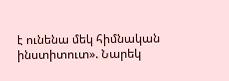է ունենա մեկ հիմնական ինստիտուտ». Նարեկ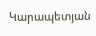Կարապետյան